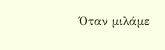Όταν μιλάμε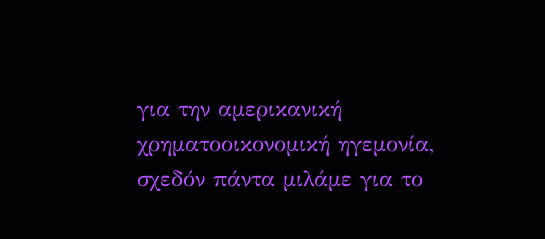για την αμερικανική χρηματοοικονομική ηγεμονία, σχεδόν πάντα μιλάμε για το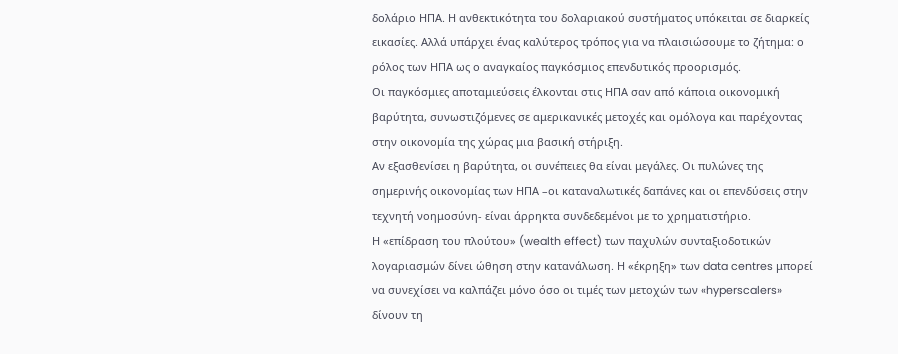δολάριο ΗΠΑ. Η ανθεκτικότητα του δολαριακού συστήματος υπόκειται σε διαρκείς εικασίες. Αλλά υπάρχει ένας καλύτερος τρόπος για να πλαισιώσουμε το ζήτημα: ο ρόλος των ΗΠΑ ως ο αναγκαίος παγκόσμιος επενδυτικός προορισμός.
Οι παγκόσμιες αποταμιεύσεις έλκονται στις ΗΠΑ σαν από κάποια οικονομική βαρύτητα, συνωστιζόμενες σε αμερικανικές μετοχές και ομόλογα και παρέχοντας στην οικονομία της χώρας μια βασική στήριξη.
Αν εξασθενίσει η βαρύτητα, οι συνέπειες θα είναι μεγάλες. Οι πυλώνες της σημερινής οικονομίας των ΗΠΑ –οι καταναλωτικές δαπάνες και οι επενδύσεις στην τεχνητή νοημοσύνη- είναι άρρηκτα συνδεδεμένοι με το χρηματιστήριο.
Η «επίδραση του πλούτου» (wealth effect) των παχυλών συνταξιοδοτικών λογαριασμών δίνει ώθηση στην κατανάλωση. Η «έκρηξη» των data centres μπορεί να συνεχίσει να καλπάζει μόνο όσο οι τιμές των μετοχών των «hyperscalers» δίνουν τη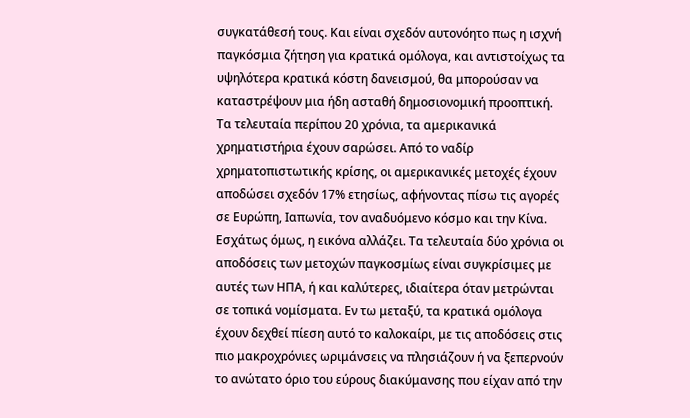συγκατάθεσή τους. Και είναι σχεδόν αυτονόητο πως η ισχνή παγκόσμια ζήτηση για κρατικά ομόλογα, και αντιστοίχως τα υψηλότερα κρατικά κόστη δανεισμού, θα μπορούσαν να καταστρέψουν μια ήδη ασταθή δημοσιονομική προοπτική.
Τα τελευταία περίπου 20 χρόνια, τα αμερικανικά χρηματιστήρια έχουν σαρώσει. Από το ναδίρ χρηματοπιστωτικής κρίσης, οι αμερικανικές μετοχές έχουν αποδώσει σχεδόν 17% ετησίως, αφήνοντας πίσω τις αγορές σε Ευρώπη, Ιαπωνία, τον αναδυόμενο κόσμο και την Κίνα.
Εσχάτως όμως, η εικόνα αλλάζει. Τα τελευταία δύο χρόνια οι αποδόσεις των μετοχών παγκοσμίως είναι συγκρίσιμες με αυτές των ΗΠΑ, ή και καλύτερες, ιδιαίτερα όταν μετρώνται σε τοπικά νομίσματα. Εν τω μεταξύ, τα κρατικά ομόλογα έχουν δεχθεί πίεση αυτό το καλοκαίρι, με τις αποδόσεις στις πιο μακροχρόνιες ωριμάνσεις να πλησιάζουν ή να ξεπερνούν το ανώτατο όριο του εύρους διακύμανσης που είχαν από την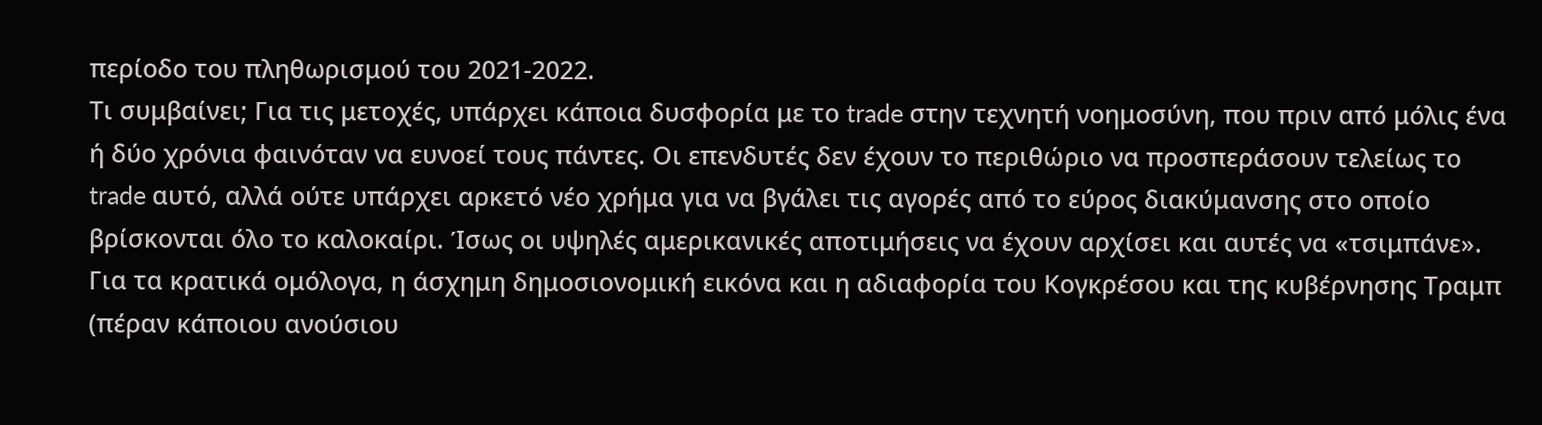περίοδο του πληθωρισμού του 2021-2022.
Τι συμβαίνει; Για τις μετοχές, υπάρχει κάποια δυσφορία με το trade στην τεχνητή νοημοσύνη, που πριν από μόλις ένα ή δύο χρόνια φαινόταν να ευνοεί τους πάντες. Οι επενδυτές δεν έχουν το περιθώριο να προσπεράσουν τελείως το trade αυτό, αλλά ούτε υπάρχει αρκετό νέο χρήμα για να βγάλει τις αγορές από το εύρος διακύμανσης στο οποίο βρίσκονται όλο το καλοκαίρι. Ίσως οι υψηλές αμερικανικές αποτιμήσεις να έχουν αρχίσει και αυτές να «τσιμπάνε».
Για τα κρατικά ομόλογα, η άσχημη δημοσιονομική εικόνα και η αδιαφορία του Κογκρέσου και της κυβέρνησης Τραμπ (πέραν κάποιου ανούσιου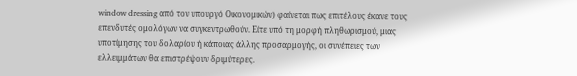window dressing από τον υπουργό Οικονομικών) φαίνεται πως επιτέλους έκανε τους επενδυτές ομολόγων να συγκεντρωθούν. Είτε υπό τη μορφή πληθωρισμού, μιας υποτίμησης του δολαρίου ή κάποιας άλλης προσαρμογής, οι συνέπειες των ελλειμμάτων θα επιστρέψουν δριμύτερες.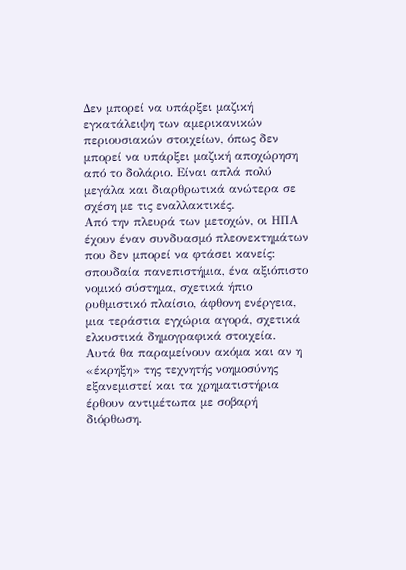Δεν μπορεί να υπάρξει μαζική εγκατάλειψη των αμερικανικών περιουσιακών στοιχείων, όπως δεν μπορεί να υπάρξει μαζική αποχώρηση από το δολάριο. Είναι απλά πολύ μεγάλα και διαρθρωτικά ανώτερα σε σχέση με τις εναλλακτικές.
Από την πλευρά των μετοχών, οι ΗΠΑ έχουν έναν συνδυασμό πλεονεκτημάτων που δεν μπορεί να φτάσει κανείς: σπουδαία πανεπιστήμια, ένα αξιόπιστο νομικό σύστημα, σχετικά ήπιο ρυθμιστικό πλαίσιο, άφθονη ενέργεια, μια τεράστια εγχώρια αγορά, σχετικά ελκυστικά δημογραφικά στοιχεία.
Αυτά θα παραμείνουν ακόμα και αν η «έκρηξη» της τεχνητής νοημοσύνης εξανεμιστεί και τα χρηματιστήρια έρθουν αντιμέτωπα με σοβαρή διόρθωση.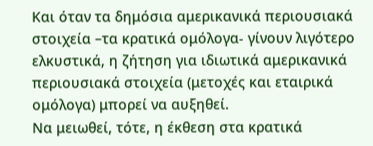Και όταν τα δημόσια αμερικανικά περιουσιακά στοιχεία –τα κρατικά ομόλογα- γίνουν λιγότερο ελκυστικά, η ζήτηση για ιδιωτικά αμερικανικά περιουσιακά στοιχεία (μετοχές και εταιρικά ομόλογα) μπορεί να αυξηθεί.
Να μειωθεί, τότε, η έκθεση στα κρατικά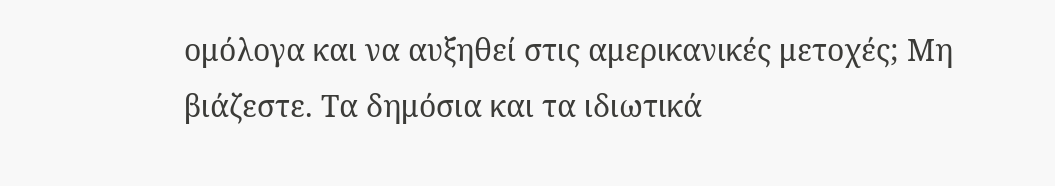ομόλογα και να αυξηθεί στις αμερικανικές μετοχές; Μη βιάζεστε. Τα δημόσια και τα ιδιωτικά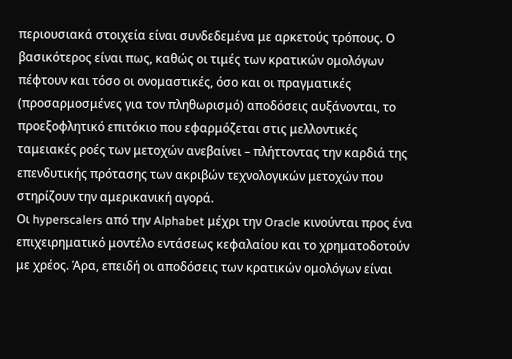περιουσιακά στοιχεία είναι συνδεδεμένα με αρκετούς τρόπους. Ο βασικότερος είναι πως, καθώς οι τιμές των κρατικών ομολόγων πέφτουν και τόσο οι ονομαστικές, όσο και οι πραγματικές (προσαρμοσμένες για τον πληθωρισμό) αποδόσεις αυξάνονται, το προεξοφλητικό επιτόκιο που εφαρμόζεται στις μελλοντικές ταμειακές ροές των μετοχών ανεβαίνει – πλήττοντας την καρδιά της επενδυτικής πρότασης των ακριβών τεχνολογικών μετοχών που στηρίζουν την αμερικανική αγορά.
Οι hyperscalers από την Alphabet μέχρι την Oracle κινούνται προς ένα επιχειρηματικό μοντέλο εντάσεως κεφαλαίου και το χρηματοδοτούν με χρέος. Άρα, επειδή οι αποδόσεις των κρατικών ομολόγων είναι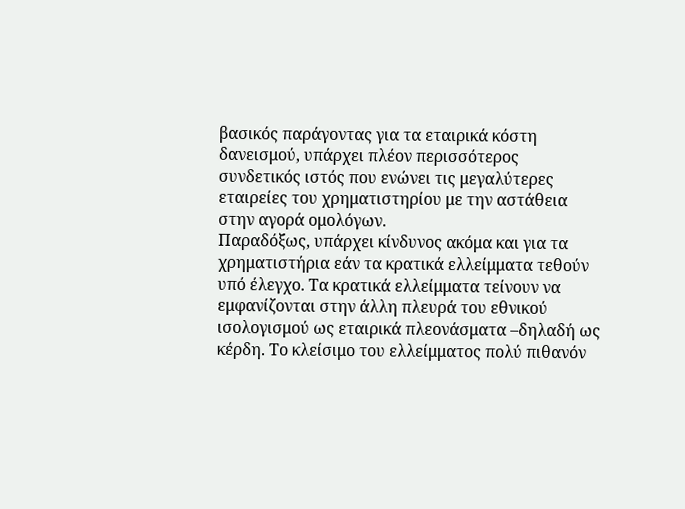βασικός παράγοντας για τα εταιρικά κόστη δανεισμού, υπάρχει πλέον περισσότερος συνδετικός ιστός που ενώνει τις μεγαλύτερες εταιρείες του χρηματιστηρίου με την αστάθεια στην αγορά ομολόγων.
Παραδόξως, υπάρχει κίνδυνος ακόμα και για τα χρηματιστήρια εάν τα κρατικά ελλείμματα τεθούν υπό έλεγχο. Τα κρατικά ελλείμματα τείνουν να εμφανίζονται στην άλλη πλευρά του εθνικού ισολογισμού ως εταιρικά πλεονάσματα –δηλαδή ως κέρδη. Το κλείσιμο του ελλείμματος πολύ πιθανόν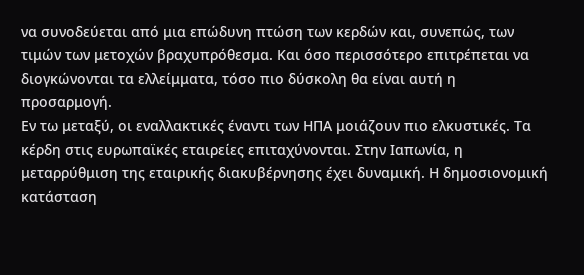να συνοδεύεται από μια επώδυνη πτώση των κερδών και, συνεπώς, των τιμών των μετοχών βραχυπρόθεσμα. Και όσο περισσότερο επιτρέπεται να διογκώνονται τα ελλείμματα, τόσο πιο δύσκολη θα είναι αυτή η προσαρμογή.
Εν τω μεταξύ, οι εναλλακτικές έναντι των ΗΠΑ μοιάζουν πιο ελκυστικές. Τα κέρδη στις ευρωπαϊκές εταιρείες επιταχύνονται. Στην Ιαπωνία, η μεταρρύθμιση της εταιρικής διακυβέρνησης έχει δυναμική. Η δημοσιονομική κατάσταση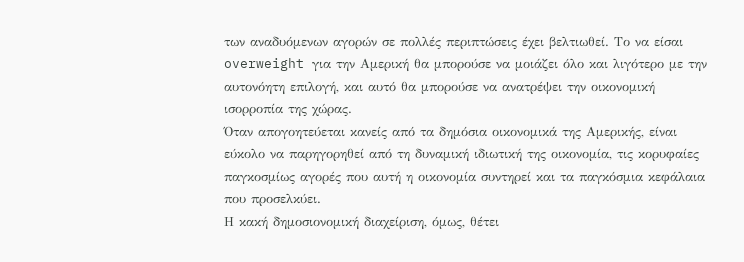των αναδυόμενων αγορών σε πολλές περιπτώσεις έχει βελτιωθεί. Το να είσαι overweight για την Αμερική θα μπορούσε να μοιάζει όλο και λιγότερο με την αυτονόητη επιλογή, και αυτό θα μπορούσε να ανατρέψει την οικονομική ισορροπία της χώρας.
Όταν απογοητεύεται κανείς από τα δημόσια οικονομικά της Αμερικής, είναι εύκολο να παρηγορηθεί από τη δυναμική ιδιωτική της οικονομία, τις κορυφαίες παγκοσμίως αγορές που αυτή η οικονομία συντηρεί και τα παγκόσμια κεφάλαια που προσελκύει.
Η κακή δημοσιονομική διαχείριση, όμως, θέτει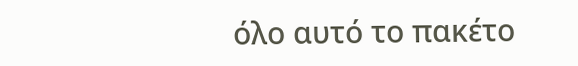όλο αυτό το πακέτο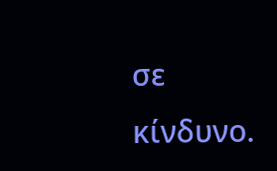σε κίνδυνο.